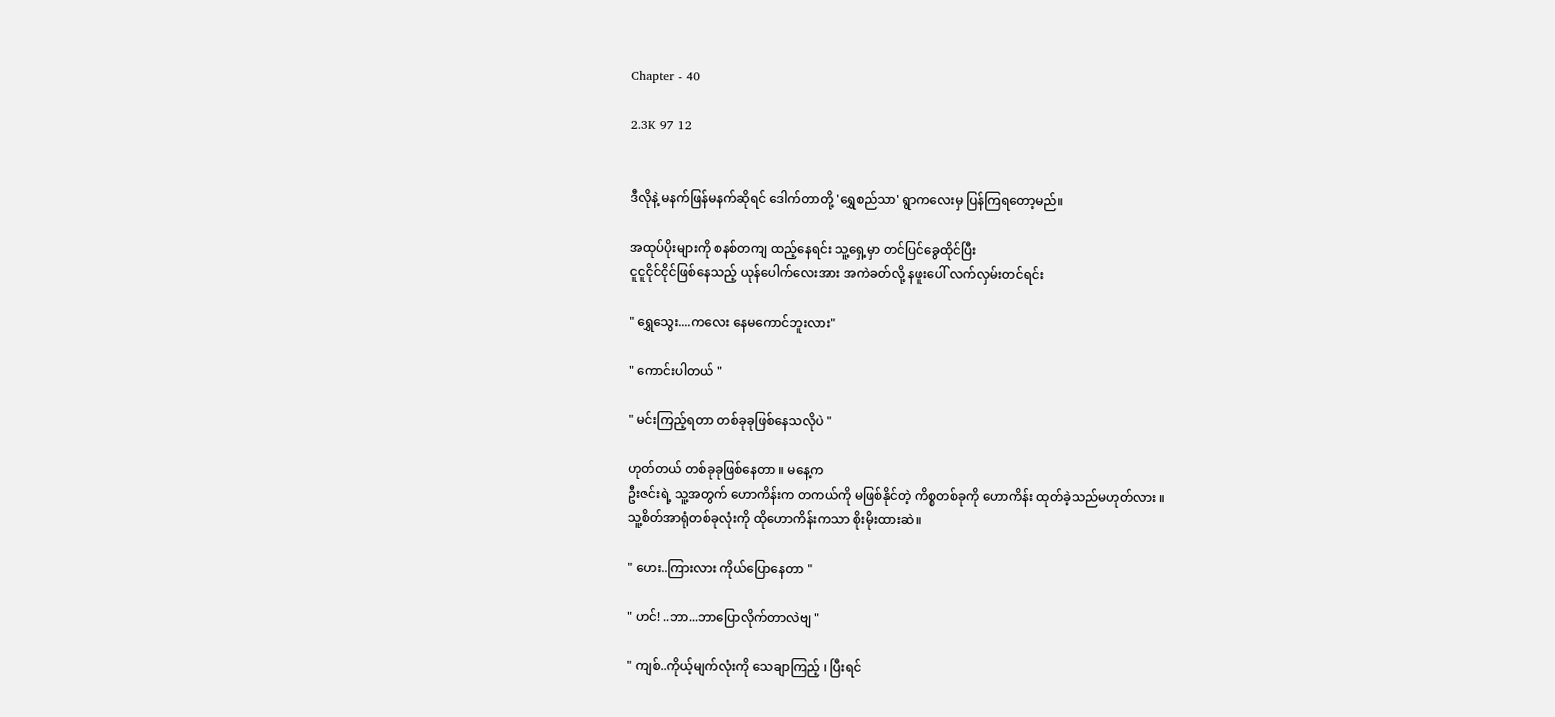Chapter - 40

2.3K 97 12


ဒီလိုနဲ့ မနက်ဖြန်မနက်ဆိုရင် ဒေါက်တာတို့ 'ရွှေစည်သာ' ရွာကလေးမှ ပြန်ကြရတော့မည်။

အထုပ်ပိုးများကို စနစ်တကျ ထည့်နေရင်း သူ့ရှေ့မှာ တင်ပြင်ခွေထိုင်ပြီး
ငူငူငိုင်ငိုင်ဖြစ်နေသည့် ယုန်ပေါက်လေးအား အကဲခတ်လို့ နဖူးပေါ် လက်လှမ်းတင်ရင်း

" ရွှေသွေး....ကလေး နေမကောင်ဘူးလား"

" ကောင်းပါတယ် "

" မင်းကြည့်ရတာ တစ်ခုခုဖြစ်နေသလိုပဲ "

ဟုတ်တယ် တစ်ခုခုဖြစ်နေတာ ။ မနေ့က
ဦးဇင်းရဲ့ သူ့အတွက် ဟောကိန်းက တကယ်ကို မဖြစ်နိုင်တဲ့ ကိစ္စတစ်ခုကို ဟောကိန်း ထုတ်ခဲ့သည်မဟုတ်လား ။
သူ့စိတ်အာရုံတစ်ခုလုံးကို ထိုဟောကိန်းကသာ စိုးမိုးထားဆဲ။

" ဟေး..ကြားလား ကိုယ်ပြောနေတာ "

" ဟင်! ..ဘာ...ဘာပြောလိုက်တာလဲဗျ "

" ကျစ်..ကိုယ့်မျက်လုံးကို သေချာကြည့် ၊ ပြီးရင်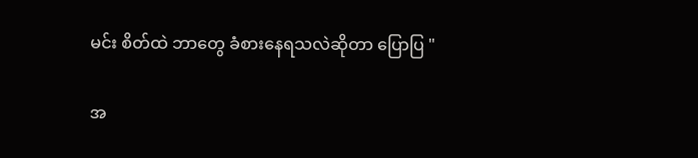မင်း စိတ်ထဲ ဘာတွေ ခံစားနေရသလဲဆိုတာ ပြောပြ "

အ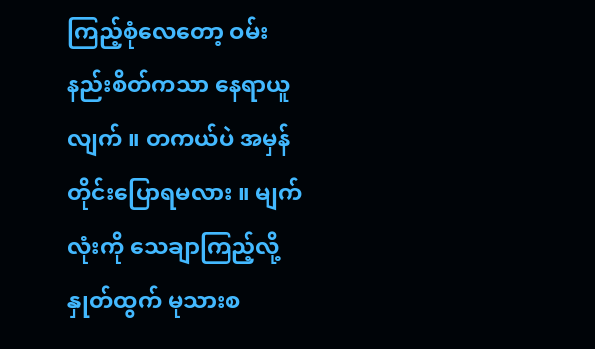ကြည့်စုံလေတော့ ဝမ်းနည်းစိတ်ကသာ နေရာယူလျက် ။ တကယ်ပဲ အမှန်တိုင်းပြောရမလား ။ မျက်လုံးကို သေချာကြည့်လို့ နှုတ်ထွက် မုသားစ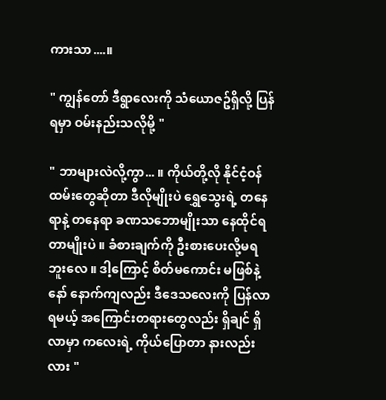ကားသာ....။

" ကျွန်တော် ဒီရွာလေးကို သံယောဇဥ်ရှိလို့ ပြန်ရမှာ ဝမ်းနည်းသလိုမို့ "

" ဘာများလဲလို့ကွာ... ။ ကိုယ်တို့လို နိုင်ငံ့ဝန်ထမ်းတွေဆိုတာ ဒီလိုမျိုးပဲ ရွှေသွေးရဲ့ တနေရာနဲ့ တနေရာ ခဏသဘောမျိုးသာ နေထိုင်ရတာမျိုးပဲ ။ ခံစားချက်ကို ဦးစားပေးလို့မရဘူးလေ ။ ဒါ့ကြောင့် စိတ်မကောင်း မဖြစ်နဲ့နော် နောက်ကျလည်း ဒီဒေသလေးကို ပြန်လာရမယ့် အကြောင်းတရားတွေလည်း ရှိချင် ရှိလာမှာ ကလေးရဲ့ ကိုယ်ပြောတာ နားလည်းလား "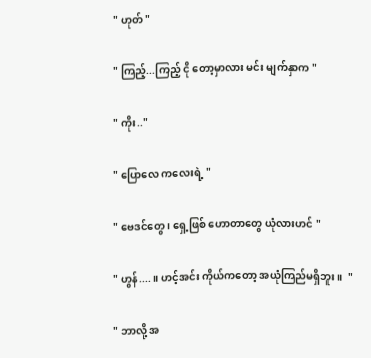" ဟုတ် "

" ကြည့်...ကြည့် ငို တော့မှာလား မင်း မျက်နှာက "

" ကိုး.."

" ပြောလေ ကလေးရဲ့ "

" ဗေဒင်တွေ ၊ ရှေ့ဖြစ် ဟောတာတွေ ယုံလားဟင် "

" ဟွန်.... ။ ဟင့်အင်း ကိုယ်ကတော့ အယုံကြည်မရှိဘူး ။  "

" ဘာလို့ အ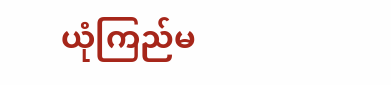ယုံကြည်မ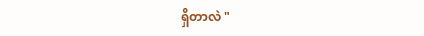ရှိတာလဲ "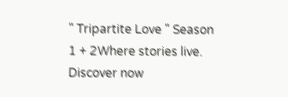" Tripartite Love " Season 1 + 2Where stories live. Discover now